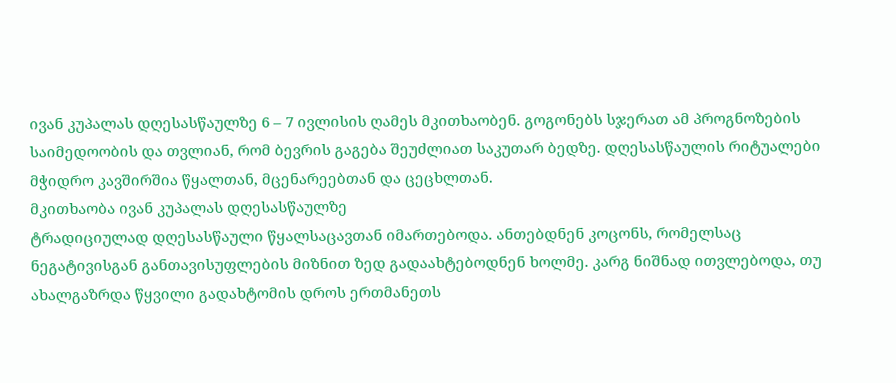ივან კუპალას დღესასწაულზე 6 – 7 ივლისის ღამეს მკითხაობენ. გოგონებს სჯერათ ამ პროგნოზების საიმედოობის და თვლიან, რომ ბევრის გაგება შეუძლიათ საკუთარ ბედზე. დღესასწაულის რიტუალები მჭიდრო კავშირშია წყალთან, მცენარეებთან და ცეცხლთან.
მკითხაობა ივან კუპალას დღესასწაულზე
ტრადიციულად დღესასწაული წყალსაცავთან იმართებოდა. ანთებდნენ კოცონს, რომელსაც ნეგატივისგან განთავისუფლების მიზნით ზედ გადაახტებოდნენ ხოლმე. კარგ ნიშნად ითვლებოდა, თუ ახალგაზრდა წყვილი გადახტომის დროს ერთმანეთს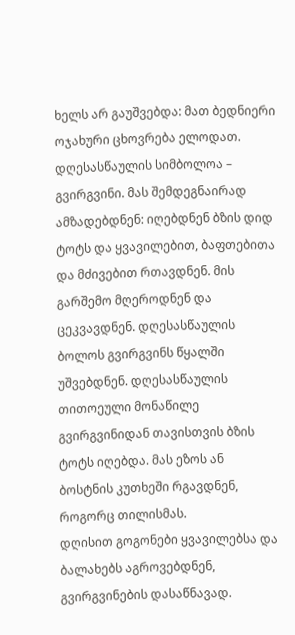ხელს არ გაუშვებდა: მათ ბედნიერი ოჯახური ცხოვრება ელოდათ.
დღესასწაულის სიმბოლოა – გვირგვინი. მას შემდეგნაირად ამზადებდნენ: იღებდნენ ბზის დიდ ტოტს და ყვავილებით, ბაფთებითა და მძივებით რთავდნენ. მის გარშემო მღეროდნენ და ცეკვავდნენ. დღესასწაულის ბოლოს გვირგვინს წყალში უშვებდნენ. დღესასწაულის თითოეული მონაწილე გვირგვინიდან თავისთვის ბზის ტოტს იღებდა. მას ეზოს ან ბოსტნის კუთხეში რგავდნენ, როგორც თილისმას.
დღისით გოგონები ყვავილებსა და ბალახებს აგროვებდნენ, გვირგვინების დასაწნავად.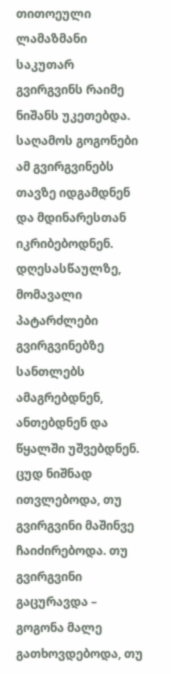თითოეული ლამაზმანი საკუთარ გვირგვინს რაიმე ნიშანს უკეთებდა. საღამოს გოგონები ამ გვირგვინებს თავზე იდგამდნენ და მდინარესთან იკრიბებოდნენ. დღესასწაულზე, მომავალი პატარძლები გვირგვინებზე სანთლებს ამაგრებდნენ, ანთებდნენ და წყალში უშვებდნენ. ცუდ ნიშნად ითვლებოდა, თუ გვირგვინი მაშინვე ჩაიძირებოდა. თუ გვირგვინი გაცურავდა – გოგონა მალე გათხოვდებოდა, თუ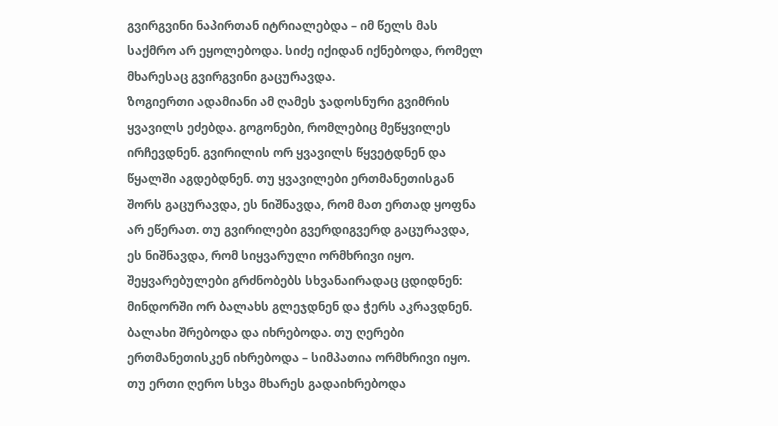გვირგვინი ნაპირთან იტრიალებდა – იმ წელს მას საქმრო არ ეყოლებოდა. სიძე იქიდან იქნებოდა, რომელ მხარესაც გვირგვინი გაცურავდა.
ზოგიერთი ადამიანი ამ ღამეს ჯადოსნური გვიმრის ყვავილს ეძებდა. გოგონები, რომლებიც მეწყვილეს ირჩევდნენ. გვირილის ორ ყვავილს წყვეტდნენ და წყალში აგდებდნენ. თუ ყვავილები ერთმანეთისგან შორს გაცურავდა, ეს ნიშნავდა, რომ მათ ერთად ყოფნა არ ეწერათ. თუ გვირილები გვერდიგვერდ გაცურავდა, ეს ნიშნავდა, რომ სიყვარული ორმხრივი იყო.
შეყვარებულები გრძნობებს სხვანაირადაც ცდიდნენ: მინდორში ორ ბალახს გლეჯდნენ და ჭერს აკრავდნენ. ბალახი შრებოდა და იხრებოდა. თუ ღერები ერთმანეთისკენ იხრებოდა – სიმპათია ორმხრივი იყო. თუ ერთი ღერო სხვა მხარეს გადაიხრებოდა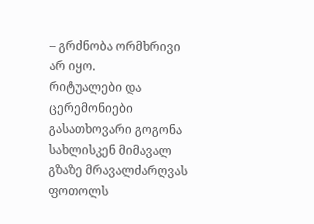– გრძნობა ორმხრივი არ იყო.
რიტუალები და ცერემონიები
გასათხოვარი გოგონა სახლისკენ მიმავალ გზაზე მრავალძარღვას ფოთოლს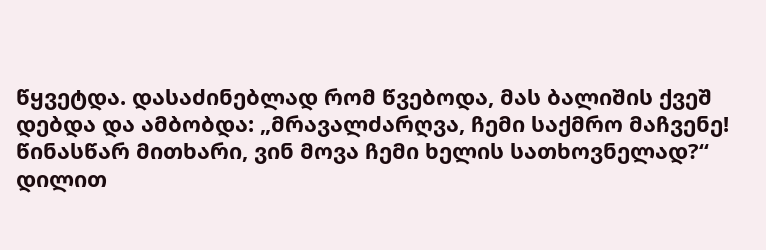წყვეტდა. დასაძინებლად რომ წვებოდა, მას ბალიშის ქვეშ დებდა და ამბობდა: „მრავალძარღვა, ჩემი საქმრო მაჩვენე! წინასწარ მითხარი, ვინ მოვა ჩემი ხელის სათხოვნელად?“ დილით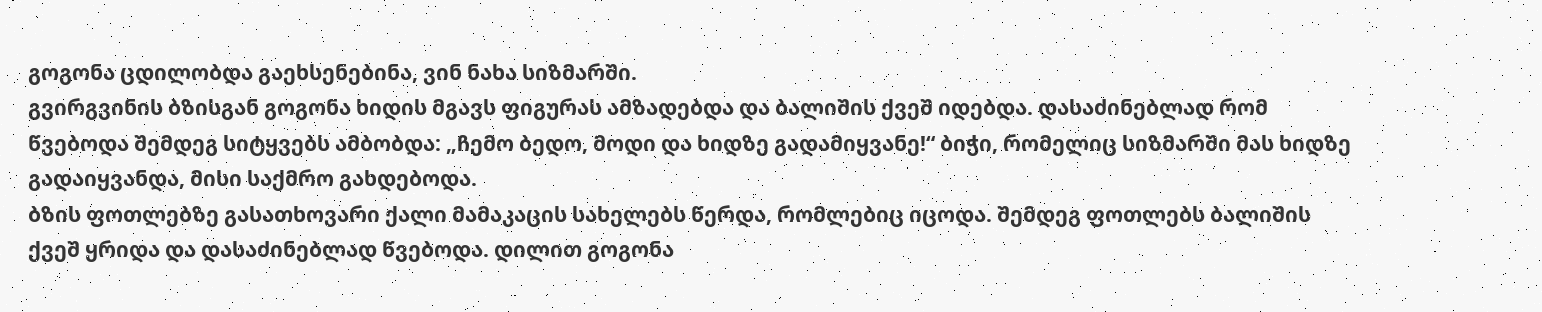გოგონა ცდილობდა გაეხსენებინა, ვინ ნახა სიზმარში.
გვირგვინის ბზისგან გოგონა ხიდის მგავს ფიგურას ამზადებდა და ბალიშის ქვეშ იდებდა. დასაძინებლად რომ წვებოდა შემდეგ სიტყვებს ამბობდა: „ჩემო ბედო, მოდი და ხიდზე გადამიყვანე!“ ბიჭი, რომელიც სიზმარში მას ხიდზე გადაიყვანდა, მისი საქმრო გახდებოდა.
ბზის ფოთლებზე გასათხოვარი ქალი მამაკაცის სახელებს წერდა, რომლებიც იცოდა. შემდეგ ფოთლებს ბალიშის ქვეშ ყრიდა და დასაძინებლად წვებოდა. დილით გოგონა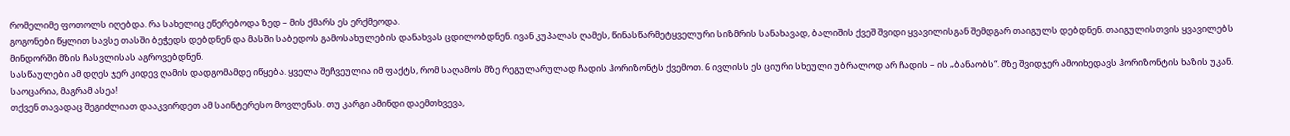რომელიმე ფოთოლს იღებდა. რა სახელიც ეწერებოდა ზედ – მის ქმარს ეს ერქმეოდა.
გოგონები წყლით სავსე თასში ბეჭედს დებდნენ და მასში საბედოს გამოსახულების დანახვას ცდილობდნენ. ივან კუპალას ღამეს, წინასწარმეტყველური სიზმრის სანახავად, ბალიშის ქვეშ შვიდი ყვავილისგან შემდგარ თაიგულს დებდნენ. თაიგულისთვის ყვავილებს მინდორში მზის ჩასვლისას აგროვებდნენ.
სასწაულები ამ დღეს ჯერ კიდევ ღამის დადგომამდე იწყება. ყველა შეჩვეულია იმ ფაქტს, რომ საღამოს მზე რეგულარულად ჩადის ჰორიზონტს ქვემოთ. 6 ივლისს ეს ციური სხეული უბრალოდ არ ჩადის – ის „ბანაობს“. მზე შვიდჯერ ამოიხედავს ჰორიზონტის ხაზის უკან. საოცარია, მაგრამ ასეა!
თქვენ თავადაც შეგიძლიათ დააკვირდეთ ამ საინტერესო მოვლენას. თუ კარგი ამინდი დაემთხვევა,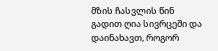მზის ჩასვლის წინ გადით ღია სივრცეში და დაინახავთ, როგორ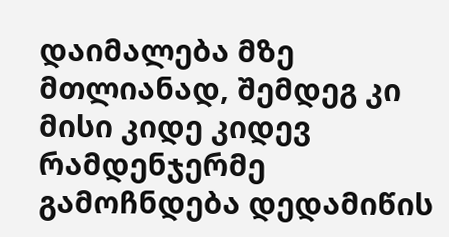დაიმალება მზე მთლიანად, შემდეგ კი მისი კიდე კიდევ რამდენჯერმე გამოჩნდება დედამიწის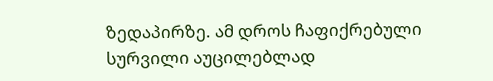ზედაპირზე. ამ დროს ჩაფიქრებული სურვილი აუცილებლად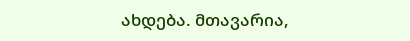ახდება. მთავარია,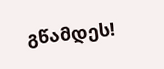გწამდეს!